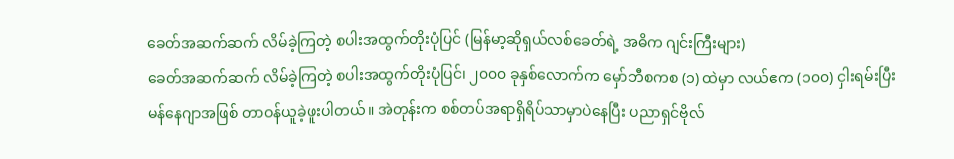ခေတ်အဆက်ဆက် လိမ်ခဲ့ကြတဲ့ စပါးအထွက်တိုးပုံပြင် (မြန်မာ့ဆိုရှယ်လစ်ခေတ်ရဲ့ အဓိက ဂျင်းကြီးများ)
ခေတ်အဆက်ဆက် လိမ်ခဲ့ကြတဲ့ စပါးအထွက်တိုးပုံပြင်၊ ၂၀၀၀ ခုနှစ်လောက်က မှော်ဘီစကစ (၁) ထဲမှာ လယ်ဧက (၁၀၀) ငှါးရမ်းပြီး မန်နေဂျာအဖြစ် တာဝန်ယူခဲ့ဖူးပါတယ်။ အဲတုန်းက စစ်တပ်အရာရှိရိပ်သာမှာပဲနေပြီး ပညာရှင်ဗိုလ်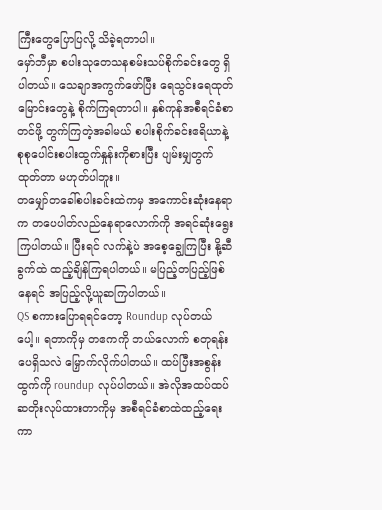ကြီးတွေပြောပြလို့ သိခဲ့ရတာပါ။
မှော်ဘီမှာ စပါးသုတေသနစမ်းသပ်စိုက်ခင်းတွေ ရှိပါတယ်။ သေချာအကွက်ဖော်ပြီး ရေသွင်းရေထုတ်မြောင်းတွေနဲ့ စိုက်ကြရတာပါ။ နှစ်ကုန်အစီရင်ခံစာတင်ဖို့ တွက်ကြတဲ့အခါမယ် စပါးစိုက်ခင်းဧရိယာနဲ့ စုစုပေါင်းစပါးထွက်နှုန်းကိုစားပြီး ပျမ်းမျှတွက်ထုတ်တာ မဟုတ်ပါဘူး။
တမျှော်တခေါ်စပါးခင်းထဲကမှ အကောင်းဆုံးနေရာက တပေပါတ်လည်နေရာလောက်ကို အရင်ဆုံးရွေးကြပါတယ်။ ပြီးရင် လက်နဲ့ပဲ အစေ့ချွေကြပြီး နို့ဆီခွက်ထဲ ထည့်ချိန်ကြရပါတယ်။ မပြည့်တပြည့်ဖြစ်နေရင် အပြည့်လို့ယူဆကြပါတယ်။
QS စကားပြောရရင်တော့ Roundup လုပ်တယ်ပေါ့။ ရတာကိုမှ တဧကကို ဘယ်လောက် စတုရန်းပေရှိသလဲ မြှောက်လိုက်ပါတယ်။ ထပ်ပြီးအစွန်းထွက်ကို roundup လုပ်ပါတယ်။ အဲလိုအထပ်ထပ် ဆတိုးလုပ်ထားတာကိုမှ အစီရင်ခံစာထဲထည့်ရေးကာ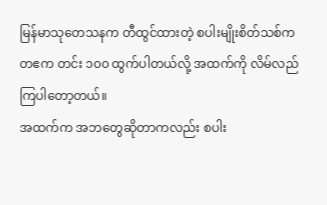မြန်မာသုတေသနက တီထွင်ထားတဲ့ စပါးမျိုးစိတ်သစ်က တဧက တင်း ၁၀၀ ထွက်ပါတယ်လို့ အထက်ကို လိမ်လည်ကြပါတော့တယ်။
အထက်က အဘတွေဆိုတာကလည်း စပါး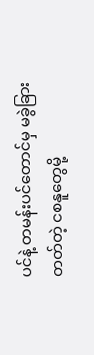ပင်နဲ့ တမန်းပင်တောင်မှ မခွဲခြားတတ်တဲ့ ငစနူတွေမို့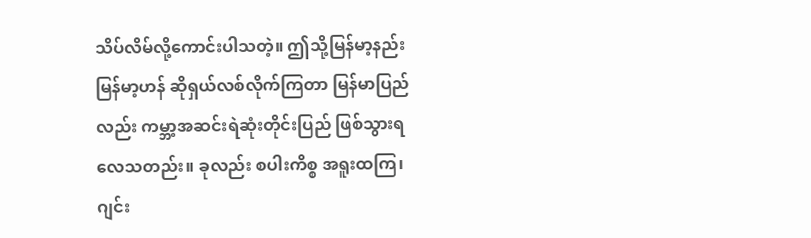သိပ်လိမ်လို့ကောင်းပါသတဲ့။ ဤသို့မြန်မာ့နည်းမြန်မာ့ဟန် ဆိုရှယ်လစ်လိုက်ကြတာ မြန်မာပြည်လည်း ကမ္ဘာ့အဆင်းရဲဆုံးတိုင်းပြည် ဖြစ်သွားရလေသတည်း။ ခုလည်း စပါးကိစ္စ အရူးထကြ၊ ဂျင်း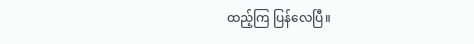ထည့်ကြ ပြန်လေပြီ။